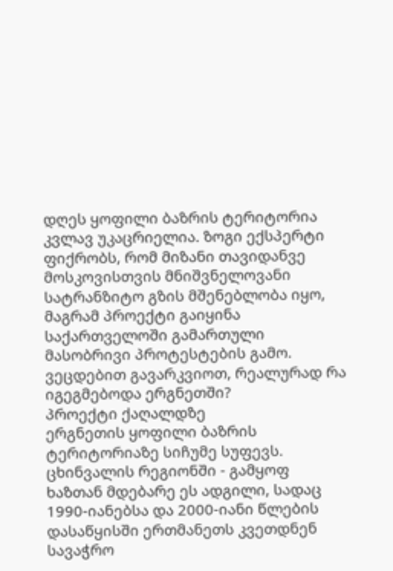დღეს ყოფილი ბაზრის ტერიტორია კვლავ უკაცრიელია. ზოგი ექსპერტი ფიქრობს, რომ მიზანი თავიდანვე მოსკოვისთვის მნიშვნელოვანი სატრანზიტო გზის მშენებლობა იყო, მაგრამ პროექტი გაიყინა საქართველოში გამართული მასობრივი პროტესტების გამო.
ვეცდებით გავარკვიოთ, რეალურად რა იგეგმებოდა ერგნეთში?
პროექტი ქაღალდზე
ერგნეთის ყოფილი ბაზრის ტერიტორიაზე სიჩუმე სუფევს. ცხინვალის რეგიონში - გამყოფ ხაზთან მდებარე ეს ადგილი, სადაც 1990-იანებსა და 2000-იანი წლების დასაწყისში ერთმანეთს კვეთდნენ სავაჭრო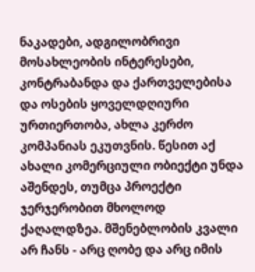ნაკადები, ადგილობრივი მოსახლეობის ინტერესები, კონტრაბანდა და ქართველებისა და ოსების ყოველდღიური ურთიერთობა, ახლა კერძო კომპანიას ეკუთვნის. წესით აქ ახალი კომერციული ობიექტი უნდა აშენდეს, თუმცა პროექტი ჯერჯერობით მხოლოდ ქაღალდზეა. მშენებლობის კვალი არ ჩანს - არც ღობე და არც იმის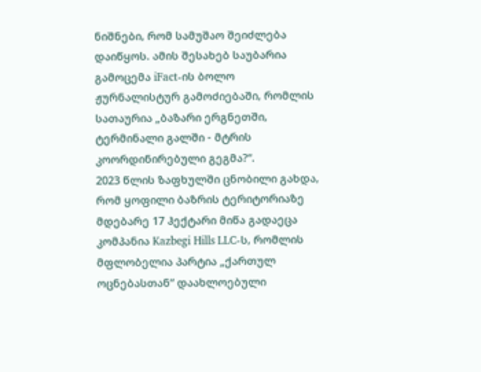ნიშნები, რომ სამუშაო შეიძლება დაიწყოს. ამის შესახებ საუბარია გამოცემა iFact-ის ბოლო ჟურნალისტურ გამოძიებაში, რომლის სათაურია „ბაზარი ერგნეთში, ტერმინალი გალში - მტრის კოორდინირებული გეგმა?“.
2023 წლის ზაფხულში ცნობილი გახდა, რომ ყოფილი ბაზრის ტერიტორიაზე მდებარე 17 ჰექტარი მიწა გადაეცა კომპანია Kazbegi Hills LLC-ს, რომლის მფლობელია პარტია „ქართულ ოცნებასთან“ დაახლოებული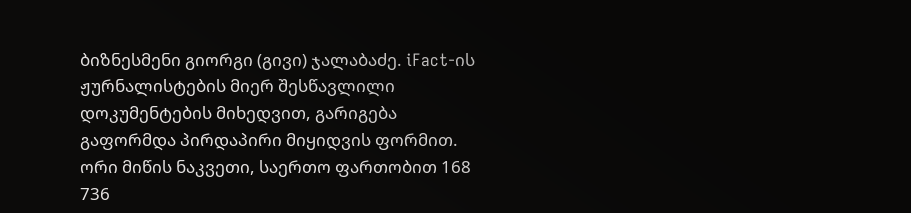ბიზნესმენი გიორგი (გივი) ჯალაბაძე. iFact-ის ჟურნალისტების მიერ შესწავლილი დოკუმენტების მიხედვით, გარიგება გაფორმდა პირდაპირი მიყიდვის ფორმით. ორი მიწის ნაკვეთი, საერთო ფართობით 168 736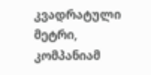კვადრატული მეტრი, კომპანიამ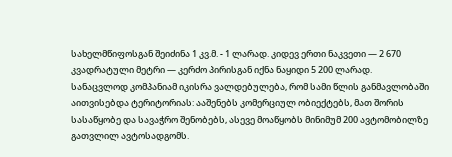სახელმწიფოსგან შეიძინა 1 კვ.მ. - 1 ლარად. კიდევ ერთი ნაკვეთი — 2 670 კვადრატული მეტრი — კერძო პირისგან იქნა ნაყიდი 5 200 ლარად.
სანაცვლოდ კომპანიამ იკისრა ვალდებულება, რომ სამი წლის განმავლობაში აითვისებდა ტერიტორიას: ააშენებს კომერციულ ობიექტებს, მათ შორის სასაწყობე და სავაჭრო შენობებს, ასევე მოაწყობს მინიმუმ 200 ავტომობილზე გათვლილ ავტოსადგომს.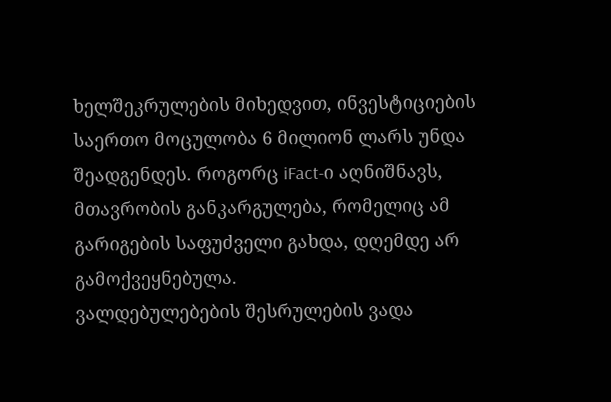ხელშეკრულების მიხედვით, ინვესტიციების საერთო მოცულობა 6 მილიონ ლარს უნდა შეადგენდეს. როგორც iFact-ი აღნიშნავს, მთავრობის განკარგულება, რომელიც ამ გარიგების საფუძველი გახდა, დღემდე არ გამოქვეყნებულა.
ვალდებულებების შესრულების ვადა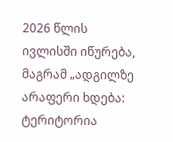2026 წლის ივლისში იწურება, მაგრამ „ადგილზე არაფერი ხდება: ტერიტორია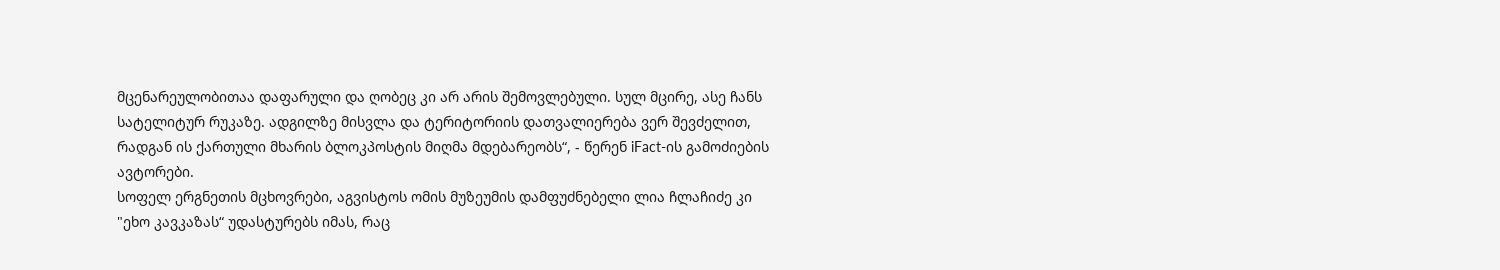მცენარეულობითაა დაფარული და ღობეც კი არ არის შემოვლებული. სულ მცირე, ასე ჩანს სატელიტურ რუკაზე. ადგილზე მისვლა და ტერიტორიის დათვალიერება ვერ შევძელით, რადგან ის ქართული მხარის ბლოკპოსტის მიღმა მდებარეობს“, - წერენ iFact-ის გამოძიების ავტორები.
სოფელ ერგნეთის მცხოვრები, აგვისტოს ომის მუზეუმის დამფუძნებელი ლია ჩლაჩიძე კი "ეხო კავკაზას“ უდასტურებს იმას, რაც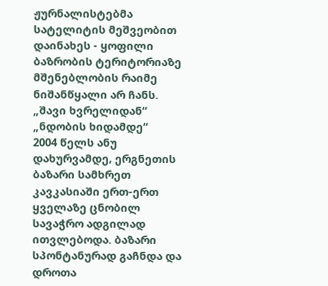ჟურნალისტებმა სატელიტის მეშვეობით დაინახეს - ყოფილი ბაზრობის ტერიტორიაზე მშენებლობის რაიმე ნიშანწყალი არ ჩანს.
„შავი ხვრელიდან“ „ნდობის ხიდამდე“
2004 წელს ანუ დახურვამდე, ერგნეთის ბაზარი სამხრეთ კავკასიაში ერთ-ერთ ყველაზე ცნობილ სავაჭრო ადგილად ითვლებოდა. ბაზარი სპონტანურად გაჩნდა და დროთა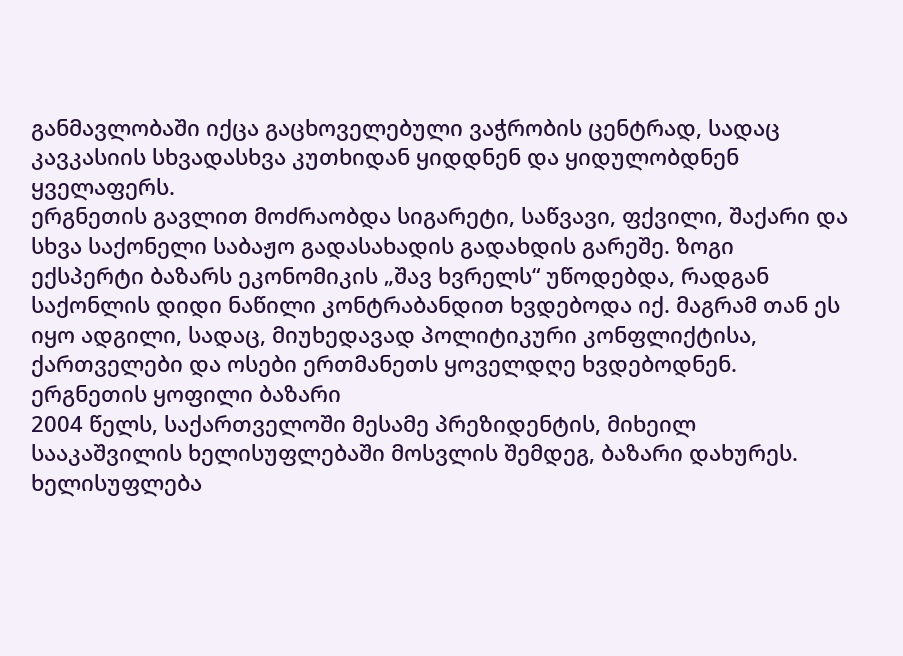განმავლობაში იქცა გაცხოველებული ვაჭრობის ცენტრად, სადაც კავკასიის სხვადასხვა კუთხიდან ყიდდნენ და ყიდულობდნენ ყველაფერს.
ერგნეთის გავლით მოძრაობდა სიგარეტი, საწვავი, ფქვილი, შაქარი და სხვა საქონელი საბაჟო გადასახადის გადახდის გარეშე. ზოგი ექსპერტი ბაზარს ეკონომიკის „შავ ხვრელს“ უწოდებდა, რადგან საქონლის დიდი ნაწილი კონტრაბანდით ხვდებოდა იქ. მაგრამ თან ეს იყო ადგილი, სადაც, მიუხედავად პოლიტიკური კონფლიქტისა, ქართველები და ოსები ერთმანეთს ყოველდღე ხვდებოდნენ.
ერგნეთის ყოფილი ბაზარი
2004 წელს, საქართველოში მესამე პრეზიდენტის, მიხეილ სააკაშვილის ხელისუფლებაში მოსვლის შემდეგ, ბაზარი დახურეს. ხელისუფლება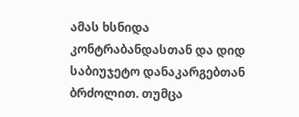ამას ხსნიდა კონტრაბანდასთან და დიდ საბიუჯეტო დანაკარგებთან ბრძოლით. თუმცა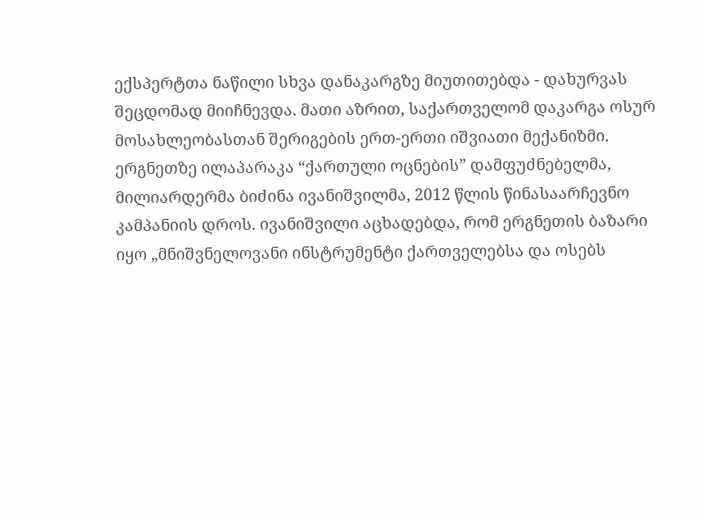ექსპერტთა ნაწილი სხვა დანაკარგზე მიუთითებდა - დახურვას შეცდომად მიიჩნევდა. მათი აზრით, საქართველომ დაკარგა ოსურ მოსახლეობასთან შერიგების ერთ-ერთი იშვიათი მექანიზმი.
ერგნეთზე ილაპარაკა “ქართული ოცნების” დამფუძნებელმა, მილიარდერმა ბიძინა ივანიშვილმა, 2012 წლის წინასაარჩევნო კამპანიის დროს. ივანიშვილი აცხადებდა, რომ ერგნეთის ბაზარი იყო „მნიშვნელოვანი ინსტრუმენტი ქართველებსა და ოსებს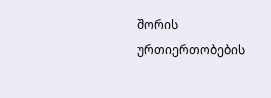შორის ურთიერთობების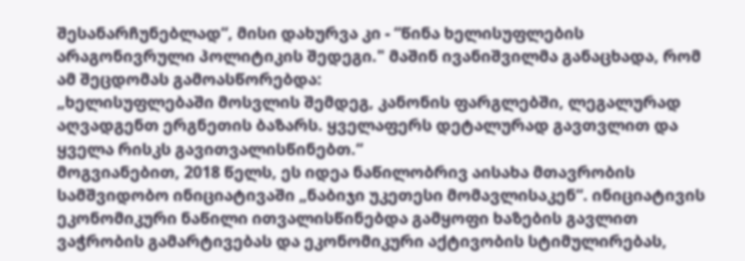შესანარჩუნებლად“, მისი დახურვა კი - “წინა ხელისუფლების არაგონივრული პოლიტიკის შედეგი." მაშინ ივანიშვილმა განაცხადა, რომ ამ შეცდომას გამოასწორებდა:
„ხელისუფლებაში მოსვლის შემდეგ, კანონის ფარგლებში, ლეგალურად აღვადგენთ ერგნეთის ბაზარს. ყველაფერს დეტალურად გავთვლით და ყველა რისკს გავითვალისწინებთ.“
მოგვიანებით, 2018 წელს, ეს იდეა ნაწილობრივ აისახა მთავრობის სამშვიდობო ინიციატივაში „ნაბიჯი უკეთესი მომავლისაკენ“. ინიციატივის ეკონომიკური ნაწილი ითვალისწინებდა გამყოფი ხაზების გავლით ვაჭრობის გამარტივებას და ეკონომიკური აქტივობის სტიმულირებას,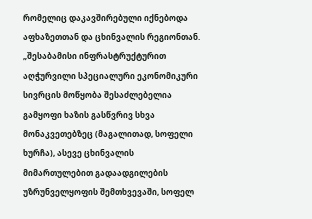რომელიც დაკავშირებული იქნებოდა აფხაზეთთან და ცხინვალის რეგიონთან.
„შესაბამისი ინფრასტრუქტურით აღჭურვილი სპეციალური ეკონომიკური სივრცის მოწყობა შესაძლებელია გამყოფი ხაზის გასწვრივ სხვა მონაკვეთებზეც (მაგალითად, სოფელი ხურჩა), ასევე ცხინვალის მიმართულებით გადაადგილების უზრუნველყოფის შემთხვევაში, სოფელ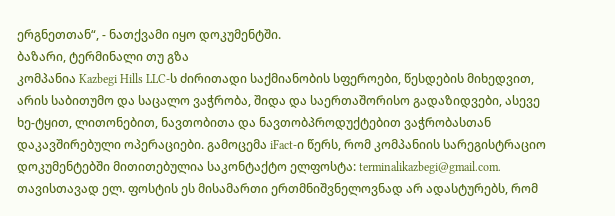ერგნეთთან“, - ნათქვამი იყო დოკუმენტში.
ბაზარი, ტერმინალი თუ გზა
კომპანია Kazbegi Hills LLC-ს ძირითადი საქმიანობის სფეროები, წესდების მიხედვით, არის საბითუმო და საცალო ვაჭრობა, შიდა და საერთაშორისო გადაზიდვები, ასევე ხე-ტყით, ლითონებით, ნავთობითა და ნავთობპროდუქტებით ვაჭრობასთან დაკავშირებული ოპერაციები. გამოცემა iFact-ი წერს, რომ კომპანიის სარეგისტრაციო დოკუმენტებში მითითებულია საკონტაქტო ელფოსტა: terminalikazbegi@gmail.com. თავისთავად ელ. ფოსტის ეს მისამართი ერთმნიშვნელოვნად არ ადასტურებს, რომ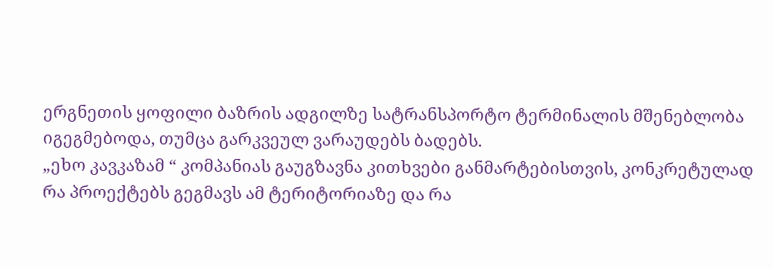ერგნეთის ყოფილი ბაზრის ადგილზე სატრანსპორტო ტერმინალის მშენებლობა იგეგმებოდა, თუმცა გარკვეულ ვარაუდებს ბადებს.
„ეხო კავკაზამ “ კომპანიას გაუგზავნა კითხვები განმარტებისთვის, კონკრეტულად რა პროექტებს გეგმავს ამ ტერიტორიაზე და რა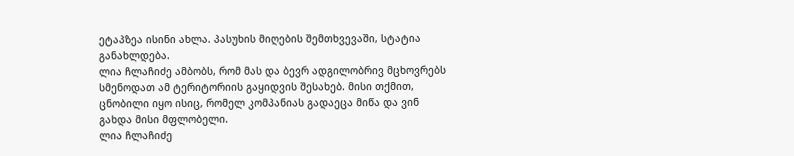ეტაპზეა ისინი ახლა. პასუხის მიღების შემთხვევაში, სტატია განახლდება.
ლია ჩლაჩიძე ამბობს, რომ მას და ბევრ ადგილობრივ მცხოვრებს სმენოდათ ამ ტერიტორიის გაყიდვის შესახებ. მისი თქმით, ცნობილი იყო ისიც, რომელ კომპანიას გადაეცა მიწა და ვინ გახდა მისი მფლობელი.
ლია ჩლაჩიძე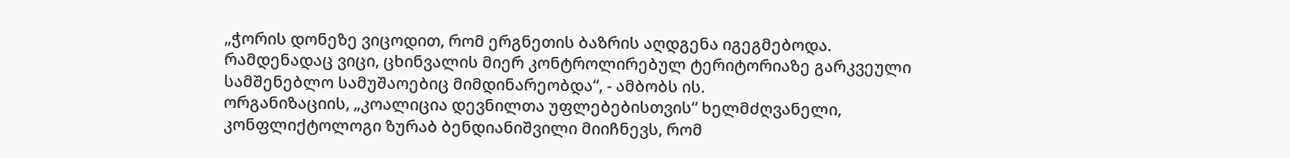„ჭორის დონეზე ვიცოდით, რომ ერგნეთის ბაზრის აღდგენა იგეგმებოდა. რამდენადაც ვიცი, ცხინვალის მიერ კონტროლირებულ ტერიტორიაზე გარკვეული სამშენებლო სამუშაოებიც მიმდინარეობდა“, - ამბობს ის.
ორგანიზაციის, „კოალიცია დევნილთა უფლებებისთვის“ ხელმძღვანელი, კონფლიქტოლოგი ზურაბ ბენდიანიშვილი მიიჩნევს, რომ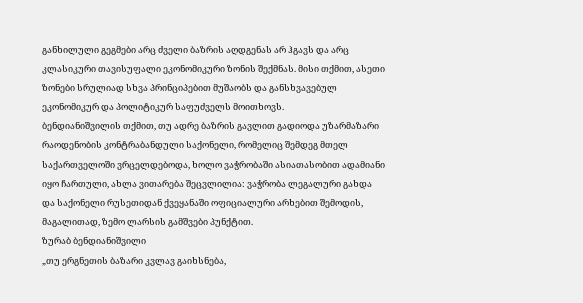განხილული გეგმები არც ძველი ბაზრის აღდგენას არ ჰგავს და არც კლასიკური თავისუფალი ეკონომიკური ზონის შექმნას. მისი თქმით, ასეთი ზონები სრულიად სხვა პრინციპებით მუშაობს და განსხვავებულ ეკონომიკურ და პოლიტიკურ საფუძველს მოითხოვს.
ბენდიანიშვილის თქმით, თუ ადრე ბაზრის გავლით გადიოდა უზარმაზარი რაოდენობის კონტრაბანდული საქონელი, რომელიც შემდეგ მთელ საქართველოში ვრცელდებოდა, ხოლო ვაჭრობაში ასიათასობით ადამიანი იყო ჩართული, ახლა ვითარება შეცვლილია: ვაჭრობა ლეგალური გახდა და საქონელი რუსეთიდან ქვეყანაში ოფიციალური არხებით შემოდის, მაგალითად, ზემო ლარსის გამშვები პუნქტით.
ზურაბ ბენდიანიშვილი
„თუ ერგნეთის ბაზარი კვლავ გაიხსნება,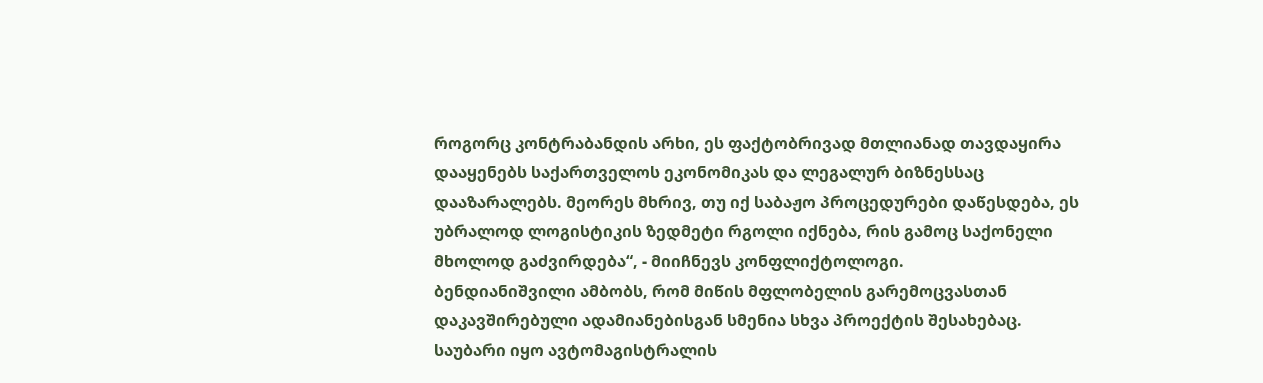როგორც კონტრაბანდის არხი, ეს ფაქტობრივად მთლიანად თავდაყირა დააყენებს საქართველოს ეკონომიკას და ლეგალურ ბიზნესსაც დააზარალებს. მეორეს მხრივ, თუ იქ საბაჟო პროცედურები დაწესდება, ეს უბრალოდ ლოგისტიკის ზედმეტი რგოლი იქნება, რის გამოც საქონელი მხოლოდ გაძვირდება“, - მიიჩნევს კონფლიქტოლოგი.
ბენდიანიშვილი ამბობს, რომ მიწის მფლობელის გარემოცვასთან დაკავშირებული ადამიანებისგან სმენია სხვა პროექტის შესახებაც. საუბარი იყო ავტომაგისტრალის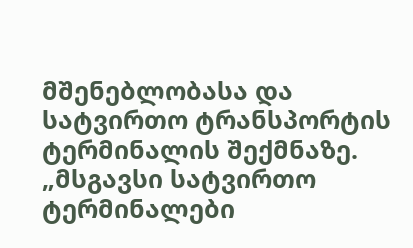მშენებლობასა და სატვირთო ტრანსპორტის ტერმინალის შექმნაზე.
„მსგავსი სატვირთო ტერმინალები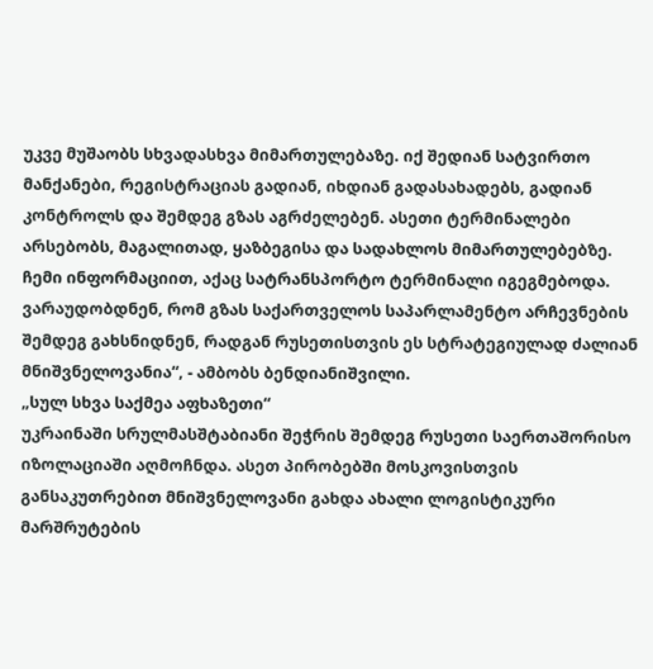უკვე მუშაობს სხვადასხვა მიმართულებაზე. იქ შედიან სატვირთო მანქანები, რეგისტრაციას გადიან, იხდიან გადასახადებს, გადიან კონტროლს და შემდეგ გზას აგრძელებენ. ასეთი ტერმინალები არსებობს, მაგალითად, ყაზბეგისა და სადახლოს მიმართულებებზე. ჩემი ინფორმაციით, აქაც სატრანსპორტო ტერმინალი იგეგმებოდა. ვარაუდობდნენ, რომ გზას საქართველოს საპარლამენტო არჩევნების შემდეგ გახსნიდნენ, რადგან რუსეთისთვის ეს სტრატეგიულად ძალიან მნიშვნელოვანია“, - ამბობს ბენდიანიშვილი.
„სულ სხვა საქმეა აფხაზეთი“
უკრაინაში სრულმასშტაბიანი შეჭრის შემდეგ რუსეთი საერთაშორისო იზოლაციაში აღმოჩნდა. ასეთ პირობებში მოსკოვისთვის განსაკუთრებით მნიშვნელოვანი გახდა ახალი ლოგისტიკური მარშრუტების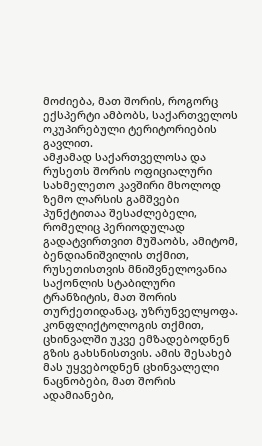მოძიება, მათ შორის, როგორც ექსპერტი ამბობს, საქართველოს ოკუპირებული ტერიტორიების გავლით.
ამჟამად საქართველოსა და რუსეთს შორის ოფიციალური სახმელეთო კავშირი მხოლოდ ზემო ლარსის გამშვები პუნქტითაა შესაძლებელი, რომელიც პერიოდულად გადატვირთვით მუშაობს, ამიტომ, ბენდიანიშვილის თქმით, რუსეთისთვის მნიშვნელოვანია საქონლის სტაბილური ტრანზიტის, მათ შორის თურქეთიდანაც, უზრუნველყოფა.
კონფლიქტოლოგის თქმით, ცხინვალში უკვე ემზადებოდნენ გზის გახსნისთვის. ამის შესახებ მას უყვებოდნენ ცხინვალელი ნაცნობები, მათ შორის ადამიანები,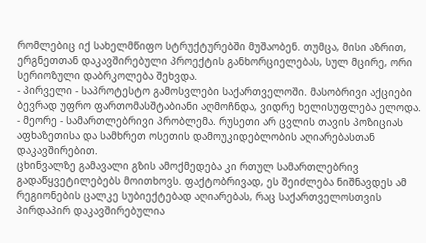რომლებიც იქ სახელმწიფო სტრუქტურებში მუშაობენ. თუმცა, მისი აზრით, ერგნეთთან დაკავშირებული პროექტის განხორციელებას, სულ მცირე, ორი სერიოზული დაბრკოლება შეხვდა.
- პირველი - საპროტესტო გამოსვლები საქართველოში. მასობრივი აქციები ბევრად უფრო ფართომასშტაბიანი აღმოჩნდა, ვიდრე ხელისუფლება ელოდა.
- მეორე - სამართლებრივი პრობლემა. რუსეთი არ ცვლის თავის პოზიციას აფხაზეთისა და სამხრეთ ოსეთის დამოუკიდებლობის აღიარებასთან დაკავშირებით.
ცხინვალზე გამავალი გზის ამოქმედება კი რთულ სამართლებრივ გადაწყვეტილებებს მოითხოვს. ფაქტობრივად, ეს შეიძლება ნიშნავდეს ამ რეგიონების ცალკე სუბიექტებად აღიარებას, რაც საქართველოსთვის პირდაპირ დაკავშირებულია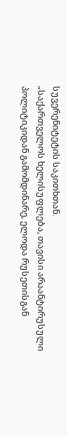სუვერენიტეტის საკითხთან.
„საქართველოს ხელისუფლება, თავისი არაანტირუსული პოლიტიკიდან გამომდინარე, ელოდა რუსეთისგან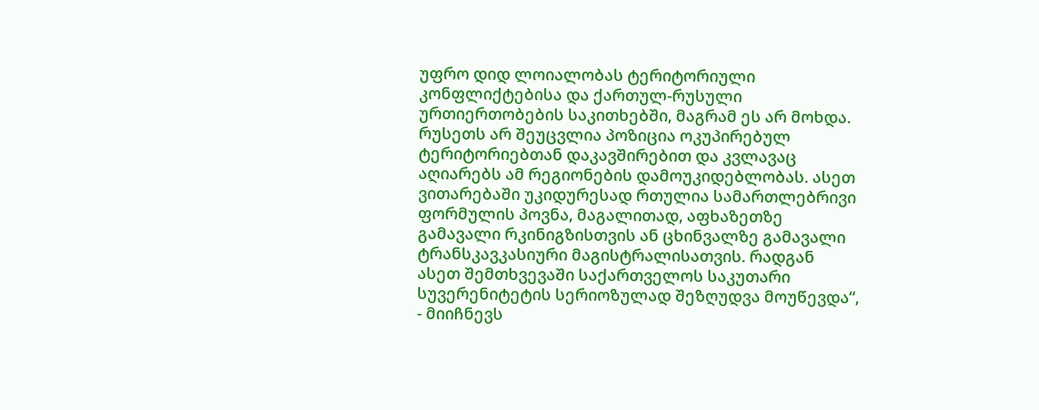უფრო დიდ ლოიალობას ტერიტორიული კონფლიქტებისა და ქართულ-რუსული ურთიერთობების საკითხებში, მაგრამ ეს არ მოხდა. რუსეთს არ შეუცვლია პოზიცია ოკუპირებულ ტერიტორიებთან დაკავშირებით და კვლავაც აღიარებს ამ რეგიონების დამოუკიდებლობას. ასეთ ვითარებაში უკიდურესად რთულია სამართლებრივი ფორმულის პოვნა, მაგალითად, აფხაზეთზე გამავალი რკინიგზისთვის ან ცხინვალზე გამავალი ტრანსკავკასიური მაგისტრალისათვის. რადგან ასეთ შემთხვევაში საქართველოს საკუთარი სუვერენიტეტის სერიოზულად შეზღუდვა მოუწევდა“, - მიიჩნევს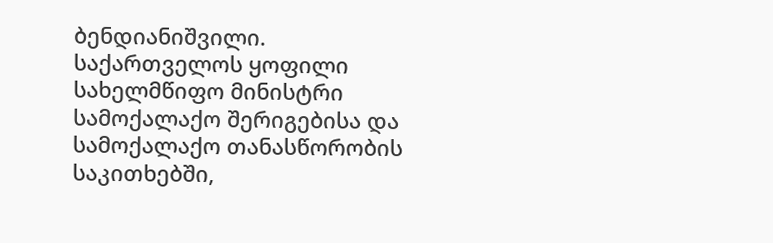ბენდიანიშვილი.
საქართველოს ყოფილი სახელმწიფო მინისტრი სამოქალაქო შერიგებისა და სამოქალაქო თანასწორობის საკითხებში,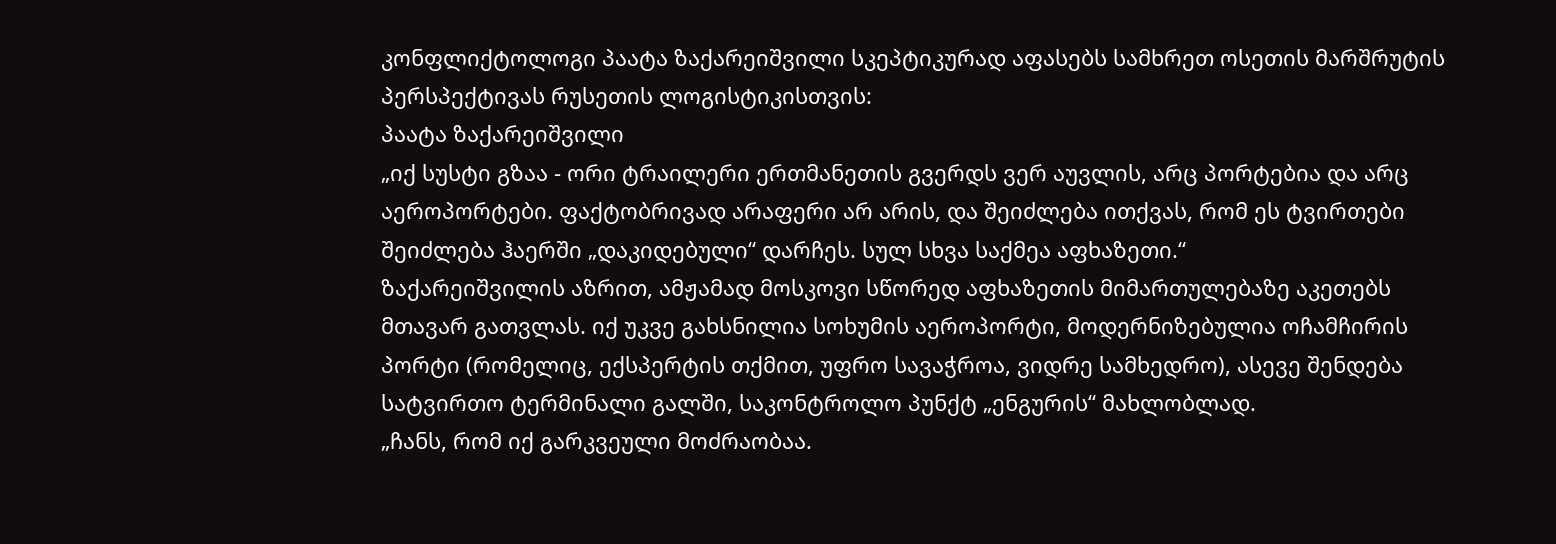კონფლიქტოლოგი პაატა ზაქარეიშვილი სკეპტიკურად აფასებს სამხრეთ ოსეთის მარშრუტის პერსპექტივას რუსეთის ლოგისტიკისთვის:
პაატა ზაქარეიშვილი
„იქ სუსტი გზაა - ორი ტრაილერი ერთმანეთის გვერდს ვერ აუვლის, არც პორტებია და არც აეროპორტები. ფაქტობრივად არაფერი არ არის, და შეიძლება ითქვას, რომ ეს ტვირთები შეიძლება ჰაერში „დაკიდებული“ დარჩეს. სულ სხვა საქმეა აფხაზეთი.“
ზაქარეიშვილის აზრით, ამჟამად მოსკოვი სწორედ აფხაზეთის მიმართულებაზე აკეთებს მთავარ გათვლას. იქ უკვე გახსნილია სოხუმის აეროპორტი, მოდერნიზებულია ოჩამჩირის პორტი (რომელიც, ექსპერტის თქმით, უფრო სავაჭროა, ვიდრე სამხედრო), ასევე შენდება სატვირთო ტერმინალი გალში, საკონტროლო პუნქტ „ენგურის“ მახლობლად.
„ჩანს, რომ იქ გარკვეული მოძრაობაა.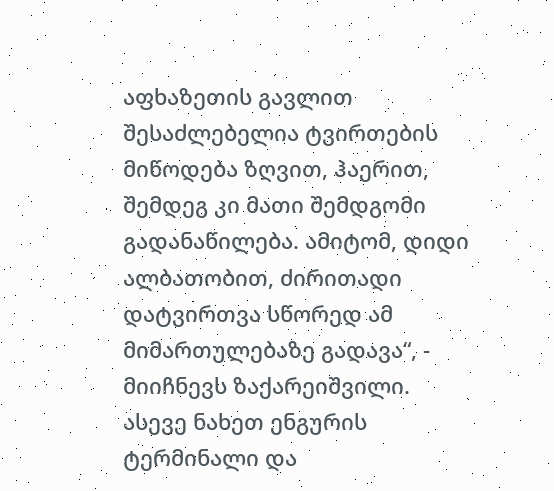აფხაზეთის გავლით შესაძლებელია ტვირთების მიწოდება ზღვით, ჰაერით, შემდეგ კი მათი შემდგომი გადანაწილება. ამიტომ, დიდი ალბათობით, ძირითადი დატვირთვა სწორედ ამ მიმართულებაზე გადავა“, - მიიჩნევს ზაქარეიშვილი.
ასევე ნახეთ ენგურის ტერმინალი და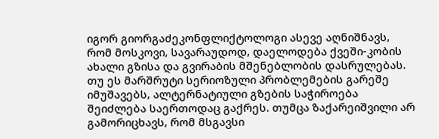იგორ გიორგაძეკონფლიქტოლოგი ასევე აღნიშნავს, რომ მოსკოვი, სავარაუდოდ, დაელოდება ქვეში-კობის ახალი გზისა და გვირაბის მშენებლობის დასრულებას. თუ ეს მარშრუტი სერიოზული პრობლემების გარეშე იმუშავებს, ალტერნატიული გზების საჭიროება შეიძლება საერთოდაც გაქრეს. თუმცა ზაქარეიშვილი არ გამორიცხავს, რომ მსგავსი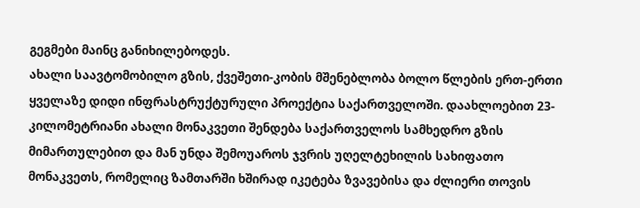გეგმები მაინც განიხილებოდეს.
ახალი საავტომობილო გზის, ქვეშეთი-კობის მშენებლობა ბოლო წლების ერთ-ერთი ყველაზე დიდი ინფრასტრუქტურული პროექტია საქართველოში. დაახლოებით 23-კილომეტრიანი ახალი მონაკვეთი შენდება საქართველოს სამხედრო გზის მიმართულებით და მან უნდა შემოუაროს ჯვრის უღელტეხილის სახიფათო მონაკვეთს, რომელიც ზამთარში ხშირად იკეტება ზვავებისა და ძლიერი თოვის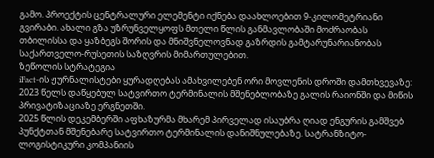გამო. პროექტის ცენტრალური ელემენტი იქნება დაახლოებით 9-კილომეტრიანი გვირაბი. ახალი გზა უზრუნველყოფს მთელი წლის განმავლობაში მოძრაობას თბილისსა და ყაზბეგს შორის და მნიშვნელოვნად გაზრდის გამტარუნარიანობას საქართველო-რუსეთის საზღვრის მიმართულებით.
ზეწოლის სტრატეგია
iFact-ის ჟურნალისტები ყურადღებას ამახვილებენ ორი მოვლენის დროში დამთხვევაზე: 2023 წელს დაწყებულ სატვირთო ტერმინალის მშენებლობაზე გალის რაიონში და მიწის პრივატიზაციაზე ერგნეთში.
2025 წლის დეკემბერში აფხაზურმა მხარემ პირველად ისაუბრა ღიად ენგურის გამშვებ პუნქტთან მშენებარე სატვირთო ტერმინალის დანიშნულებაზე. სატრანზიტო-ლოგისტიკური კომპანიის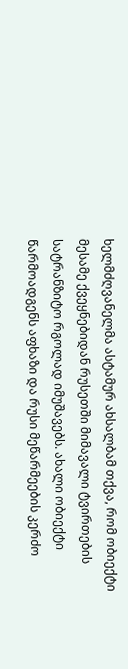ხელმძღვანელმა ასტამურ ახსალბამ თქვა, რომ ობიექტი მესამე ქვეყნებიდან რუსეთში მიმავალი ტვირთების სატრანზიტო რგოლად იმუშავებს. ახალი ობიექტი წარმოადგენს აფხაზი და რუსი მეწარმეების კერძო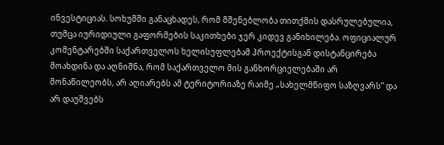ინვესტიციას. სოხუმში განაცხადეს, რომ მშენებლობა თითქმის დასრულებულია, თუმცა იურიდიული გაფორმების საკითხები ჯერ კიდევ განიხილება. ოფიციალურ კომენტარებში საქართველოს ხელისუფლებამ პროექტისგან დისტანცირება მოახდინა და აღნიშნა, რომ საქართველო მის განხორციელებაში არ მონაწილეობს, არ აღიარებს ამ ტერიტორიაზე რაიმე „სახელმწიფო საზღვარს“ და არ დაუშვებს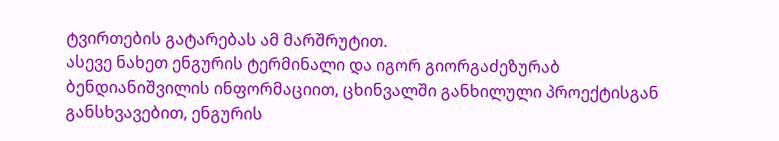ტვირთების გატარებას ამ მარშრუტით.
ასევე ნახეთ ენგურის ტერმინალი და იგორ გიორგაძეზურაბ ბენდიანიშვილის ინფორმაციით, ცხინვალში განხილული პროექტისგან განსხვავებით, ენგურის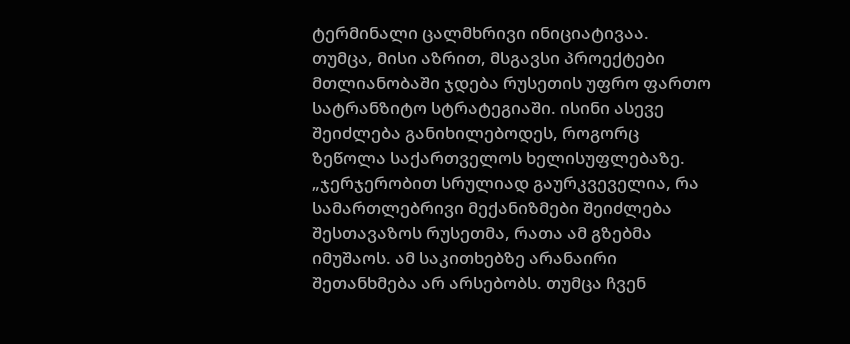ტერმინალი ცალმხრივი ინიციატივაა. თუმცა, მისი აზრით, მსგავსი პროექტები მთლიანობაში ჯდება რუსეთის უფრო ფართო სატრანზიტო სტრატეგიაში. ისინი ასევე შეიძლება განიხილებოდეს, როგორც ზეწოლა საქართველოს ხელისუფლებაზე.
„ჯერჯერობით სრულიად გაურკვეველია, რა სამართლებრივი მექანიზმები შეიძლება შესთავაზოს რუსეთმა, რათა ამ გზებმა იმუშაოს. ამ საკითხებზე არანაირი შეთანხმება არ არსებობს. თუმცა ჩვენ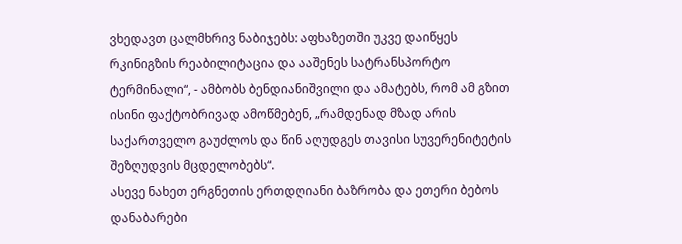ვხედავთ ცალმხრივ ნაბიჯებს: აფხაზეთში უკვე დაიწყეს რკინიგზის რეაბილიტაცია და ააშენეს სატრანსპორტო ტერმინალი“, - ამბობს ბენდიანიშვილი და ამატებს, რომ ამ გზით ისინი ფაქტობრივად ამოწმებენ, „რამდენად მზად არის საქართველო გაუძლოს და წინ აღუდგეს თავისი სუვერენიტეტის შეზღუდვის მცდელობებს“.
ასევე ნახეთ ერგნეთის ერთდღიანი ბაზრობა და ეთერი ბებოს დანაბარები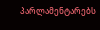პარლამენტარებს